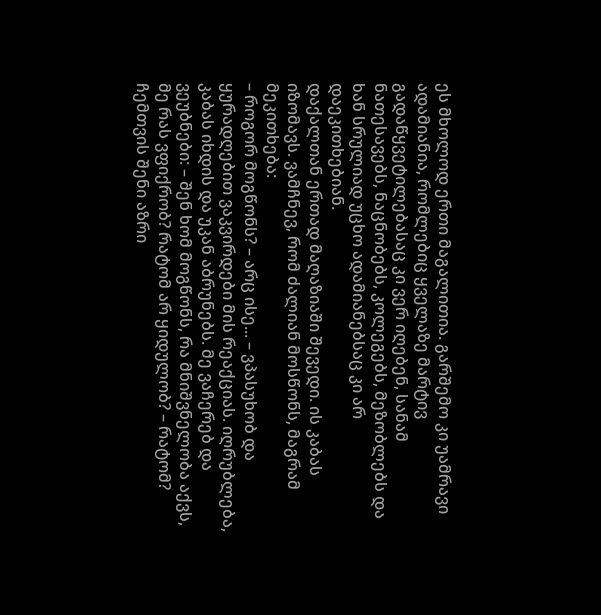ეს მხოლოდ ერთი მაგალითია. გარშემო კი უამრავი ადამიანია, რომლებიც ყველაზე მარტივ გადაწყვეტილებასაც კი ვერ იღებენ, სანამ ნათესავებს, ნაცნობებს, კოლეგებს, მეზობლებს და ხან სრულიად უცხო ადამიანებსაც კი არ დაეკითხებიან.
დაქალთან ერთად მაღაზიაში შევედი. ის კაბას იზომავს. ვამჩნევ, რომ ძალიან მოსწონს, მაგრამ მეკითხება:
– როგორ მოგწონს? – არც ისე... – ვპასუხობ და ყურადღებით ვაკვირდები მის რეაქციას. იღრუბლება, კაბას იხდის და უკან აბრუნებს. მე ვაჩერებ და ვეუბნები: – შენ ხომ მოგწონს, რა მნიშვნელობა აქვს, მე რას ვფიქრობ? რატომ არ ყიდულობ? – რატომ? ჩემთვის შენი აზრი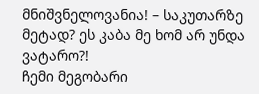მნიშვნელოვანია! – საკუთარზე მეტად? ეს კაბა მე ხომ არ უნდა ვატარო?!
ჩემი მეგობარი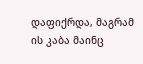დაფიქრდა, მაგრამ ის კაბა მაინც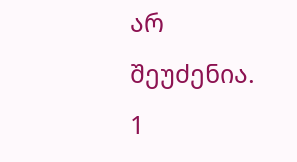არ შეუძენია.
1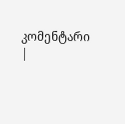კომენტარი |